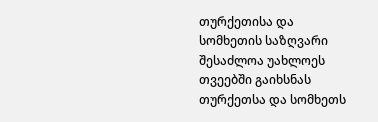თურქეთისა და სომხეთის საზღვარი შესაძლოა უახლოეს თვეებში გაიხსნას
თურქეთსა და სომხეთს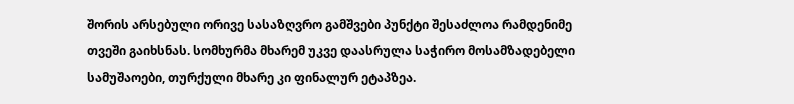შორის არსებული ორივე სასაზღვრო გამშვები პუნქტი შესაძლოა რამდენიმე თვეში გაიხსნას. სომხურმა მხარემ უკვე დაასრულა საჭირო მოსამზადებელი სამუშაოები, თურქული მხარე კი ფინალურ ეტაპზეა.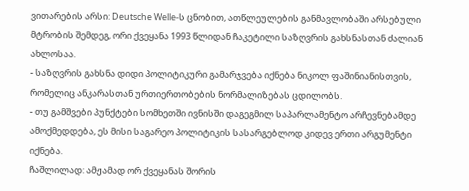ვითარების არსი: Deutsche Welle-ს ცნობით, ათწლეულების განმავლობაში არსებული მტრობის შემდეგ, ორი ქვეყანა 1993 წლიდან ჩაკეტილი საზღვრის გახსნასთან ძალიან ახლოსაა.
- საზღვრის გახსნა დიდი პოლიტიკური გამარჯვება იქნება ნიკოლ ფაშინიანისთვის, რომელიც ანკარასთან ურთიერთობების ნორმალიზებას ცდილობს.
- თუ გამშვები პუნქტები სომხეთში ივნისში დაგეგმილ საპარლამენტო არჩევნებამდე ამოქმედდება, ეს მისი საგარეო პოლიტიკის სასარგებლოდ კიდევ ერთი არგუმენტი იქნება.
ჩაშლილად: ამჟამად ორ ქვეყანას შორის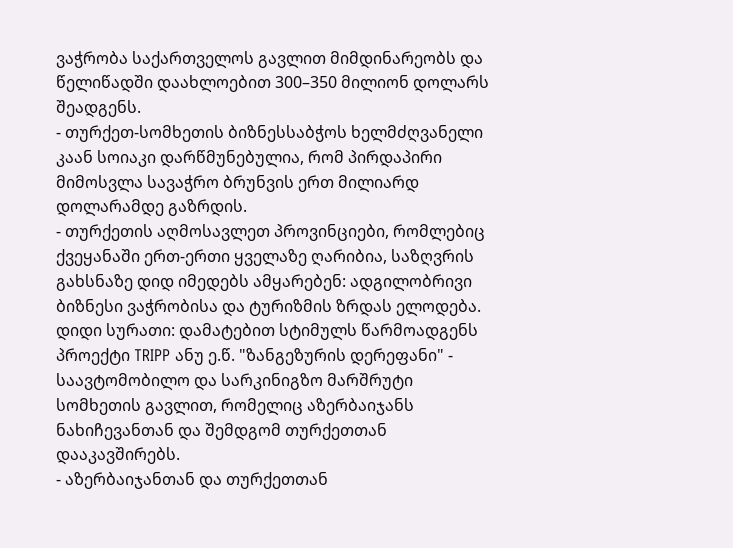ვაჭრობა საქართველოს გავლით მიმდინარეობს და წელიწადში დაახლოებით 300–350 მილიონ დოლარს შეადგენს.
- თურქეთ-სომხეთის ბიზნესსაბჭოს ხელმძღვანელი კაან სოიაკი დარწმუნებულია, რომ პირდაპირი მიმოსვლა სავაჭრო ბრუნვის ერთ მილიარდ დოლარამდე გაზრდის.
- თურქეთის აღმოსავლეთ პროვინციები, რომლებიც ქვეყანაში ერთ-ერთი ყველაზე ღარიბია, საზღვრის გახსნაზე დიდ იმედებს ამყარებენ: ადგილობრივი ბიზნესი ვაჭრობისა და ტურიზმის ზრდას ელოდება.
დიდი სურათი: დამატებით სტიმულს წარმოადგენს პროექტი TRIPP ანუ ე.წ. "ზანგეზურის დერეფანი" - საავტომობილო და სარკინიგზო მარშრუტი სომხეთის გავლით, რომელიც აზერბაიჯანს ნახიჩევანთან და შემდგომ თურქეთთან დააკავშირებს.
- აზერბაიჯანთან და თურქეთთან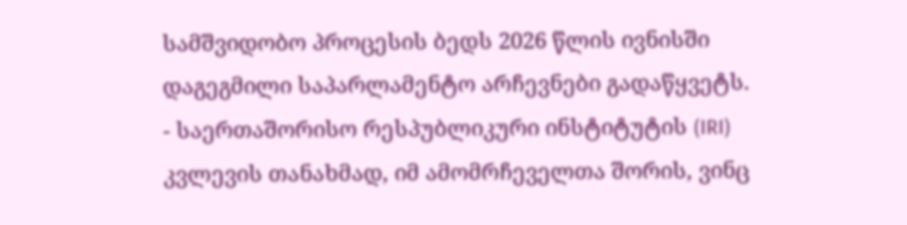სამშვიდობო პროცესის ბედს 2026 წლის ივნისში დაგეგმილი საპარლამენტო არჩევნები გადაწყვეტს.
- საერთაშორისო რესპუბლიკური ინსტიტუტის (IRI) კვლევის თანახმად, იმ ამომრჩეველთა შორის, ვინც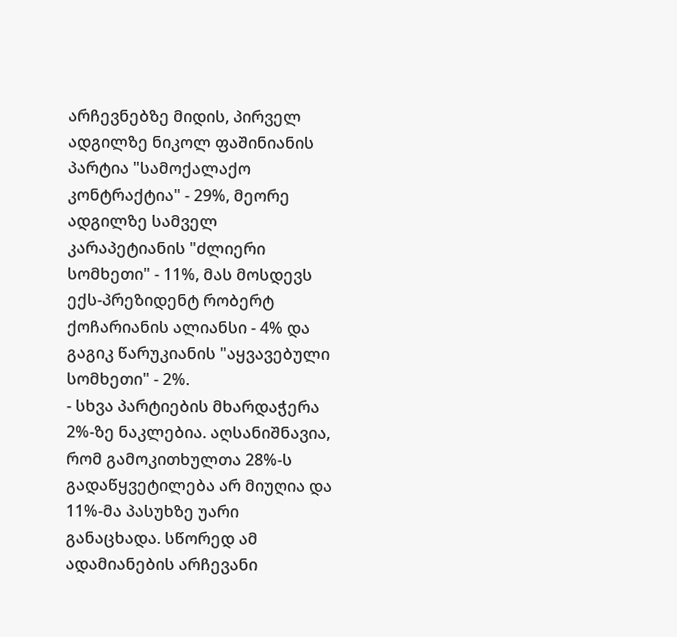არჩევნებზე მიდის, პირველ ადგილზე ნიკოლ ფაშინიანის პარტია "სამოქალაქო კონტრაქტია" - 29%, მეორე ადგილზე სამველ კარაპეტიანის "ძლიერი სომხეთი" - 11%, მას მოსდევს ექს-პრეზიდენტ რობერტ ქოჩარიანის ალიანსი - 4% და გაგიკ წარუკიანის "აყვავებული სომხეთი" - 2%.
- სხვა პარტიების მხარდაჭერა 2%-ზე ნაკლებია. აღსანიშნავია, რომ გამოკითხულთა 28%-ს გადაწყვეტილება არ მიუღია და 11%-მა პასუხზე უარი განაცხადა. სწორედ ამ ადამიანების არჩევანი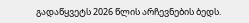გადაწყვეტს 2026 წლის არჩევნების ბედს.